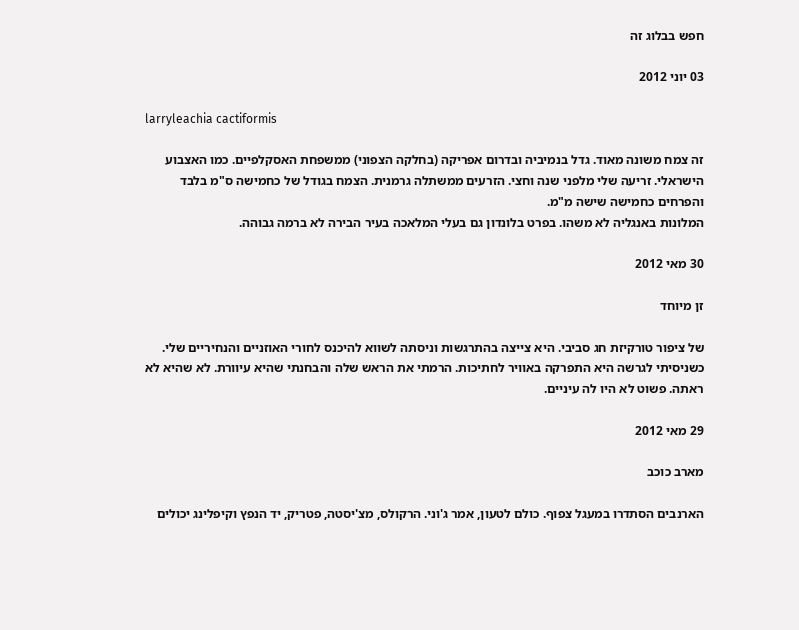חפש בבלוג זה

03 יוני 2012

larryleachia cactiformis

זה צמח משונה מאוד. גדל בנמיביה ובדרום אפריקה (בחלקה הצפוני) ממשפחת האסקלפיים. כמו האצבוע הישראלי. זריעה שלי מלפני שנה וחצי. הזרעים ממשתלה גרמנית. הצמח בגודל של כחמישה ס"מ בלבד והפרחים כחמישה שישה מ"מ.
המלונות באנגליה לא משהו. בפרט בלונדון גם בעלי המלאכה בעיר הבירה לא ברמה גבוהה.

30 מאי 2012

זן מיוחד

של ציפור טורקיזת חג סביבי. היא צייצה בהתרגשות וניסתה לשווא להיכנס לחורי האוזניים והנחיריים שלי. כשניסיתי לגרשה היא התפרקה באוויר לחתיכות. הרמתי את הראש שלה והבחנתי שהיא עיוורת. לא שהיא לא ראתה. פשוט לא היו לה עיניים.

29 מאי 2012

מארב כוכב

הארנבים הסתדרו במעגל צפוף. כולם לטעון, אמר ג'וני. הרקולס, מצ'יסטה, פטריק, יד הנפץ וקיפלינג יכולים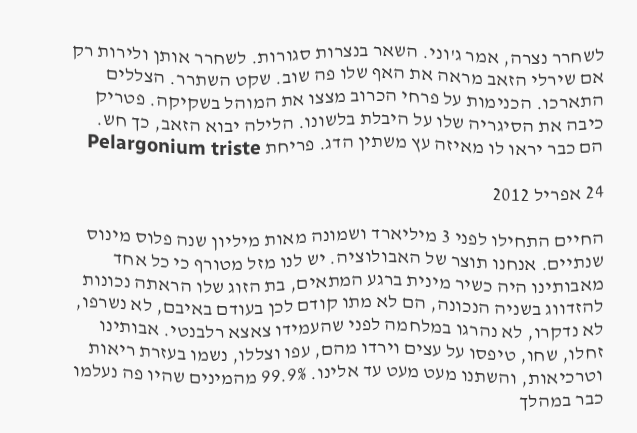לשחרר נצרה, אמר ג'וני. השאר בנצרות סגורות. לשחרר אותן ולירות רק אם שירלי הזאב מראה את האף שלו פה שוב. שקט השתרר. הצללים התארכו. הכנימות על פרחי הכרוב מצצו את המוהל בשקיקה. פטריק כיבה את הסיגריה שלו על היבלת בלשונו. הלילה יבוא הזאב, כך חש. הם כבר יראו לו מאיזה עץ משתין הדג. פריחת Pelargonium triste

24 אפריל 2012

החיים התחילו לפני 3 מיליארד ושמונה מאות מיליון שנה פלוס מינוס שנתיים. אנחנו תוצר של האבולוציה. יש לנו מזל מטורף כי כל אחד מאבותינו היה כשיר מינית ברגע המתאים, בת הזוג שלו הראתה נכונות להזדווג בשניה הנכונה, הם לא מתו קודם לכן בעודם באיבם, לא נשרפו, לא נדקרו, לא נהרגו במלחמה לפני שהעמידו צאצא רלבנטי. אבותינו זחלו, שחו, טיפסו על עצים וירדו מהם, עפו וצללו, נשמו בעזרת ריאות וטרכיאות, והשתנו מעט מעט עד אלינו. 99.9% מהמינים שהיו פה נעלמו כבר במהלך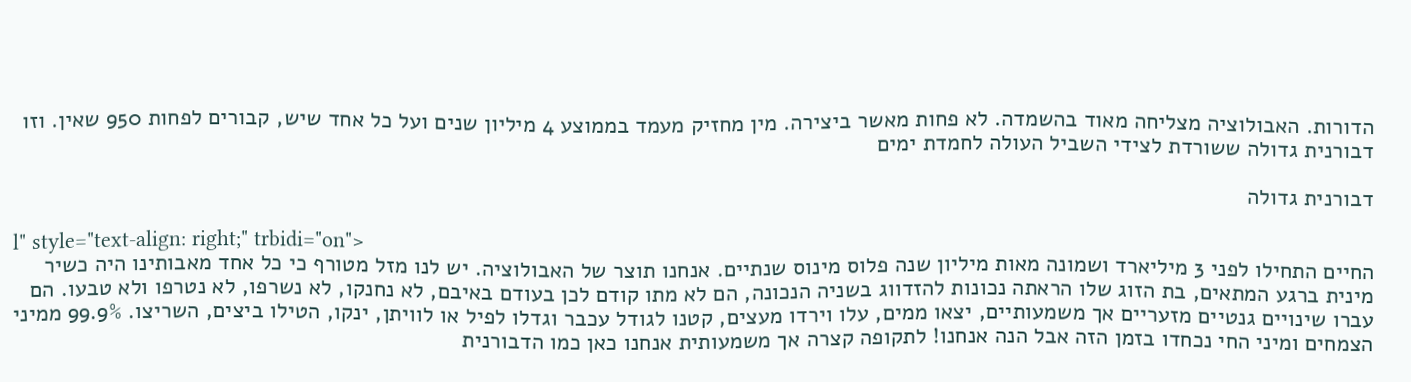הדורות. האבולוציה מצליחה מאוד בהשמדה. לא פחות מאשר ביצירה. מין מחזיק מעמד בממוצע 4 מיליון שנים ועל כל אחד שיש, קבורים לפחות 950 שאין. וזו דבורנית גדולה ששורדת לצידי השביל העולה לחמדת ימים

דבורנית גדולה

l" style="text-align: right;" trbidi="on">
החיים התחילו לפני 3 מיליארד ושמונה מאות מיליון שנה פלוס מינוס שנתיים. אנחנו תוצר של האבולוציה. יש לנו מזל מטורף כי כל אחד מאבותינו היה כשיר מינית ברגע המתאים, בת הזוג שלו הראתה נכונות להזדווג בשניה הנכונה, הם לא מתו קודם לכן בעודם באיבם, לא נחנקו, לא נשרפו, לא נטרפו ולא טבעו. הם עברו שינויים גנטיים מזעריים אך משמעותיים, יצאו ממים, עלו וירדו מעצים, קטנו לגודל עכבר וגדלו לפיל או לוויתן, ינקו, הטילו ביצים, השריצו. 99.9% ממיני הצמחים ומיני החי נכחדו בזמן הזה אבל הנה אנחנו! לתקופה קצרה אך משמעותית אנחנו כאן כמו הדבורנית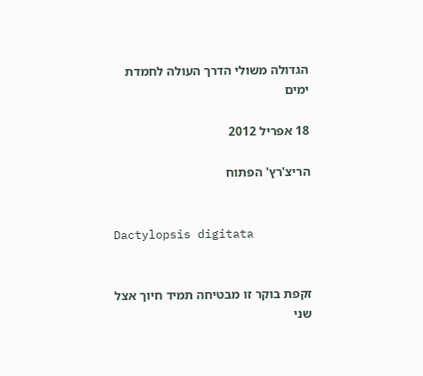הגדולה משולי הדרך העולה לחמדת ימים

18 אפריל 2012

הריצ'רץ' הפתוח


Dactylopsis digitata


זקפת בוקר זו מבטיחה תמיד חיוך אצל שני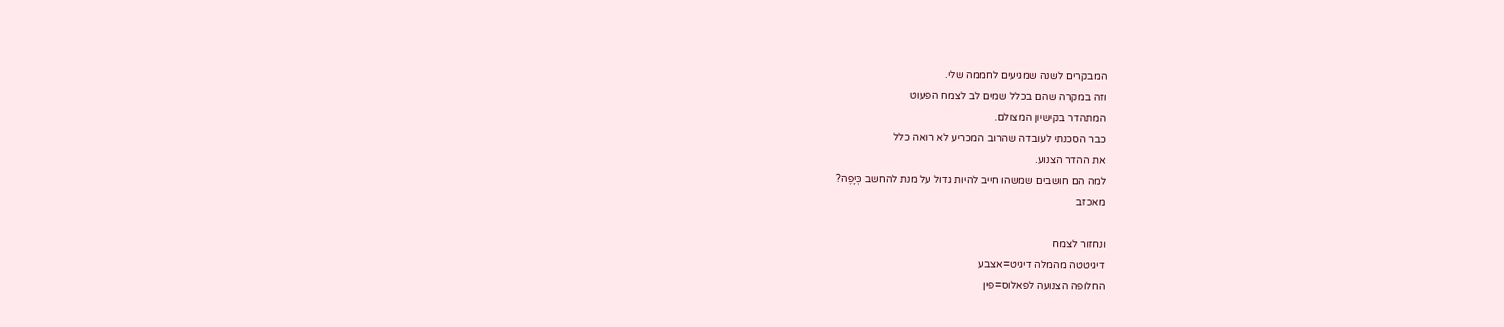המבקרים לשנה שמגיעים לחממה שלי.
וזה במקרה שהם בכלל שמים לב לצמח הפעוט
המתהדר בקישיון המצולם.
כבר הסכנתי לעובדה שהרוב המכריע לא רואה כלל
את ההדר הצנוע.
למה הם חושבים שמשהו חייב להיות גדול על מנת להחשב כְּיָפֶה?
מאכזב

ונחזור לצמח
דיגיטטה מהמלה דיגיט=אצבע
החלופה הצנועה לפאלוס=פין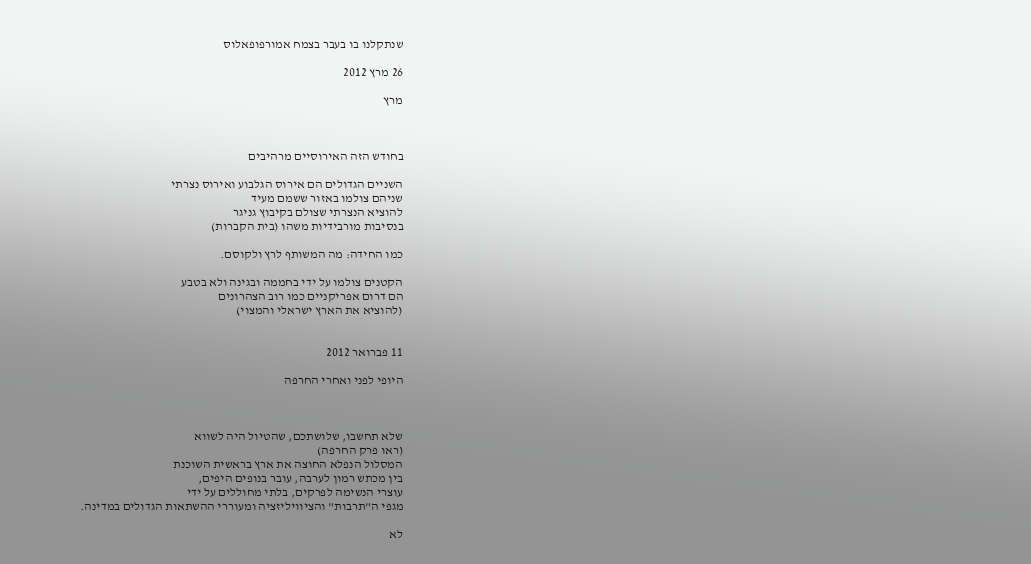שנתקלנו בו בעבר בצמח אמורפופאלוס

26 מרץ 2012

מרץ



בחודש הזה האירוסיים מרהיבים

השניים הגדולים הם אירוס הגלבוע ואירוס נצרתי
שניהם צולמו באזור ששמם מעיד
להוציא הנצרתי שצולם בקיבוץ גניגר
בנסיבות מורבידיות משהו (בית הקברות)

כמו החידה: מה המשותף לרץ ולקוסם.

הקטנים צולמו על ידי בחממה ובגינה ולא בטבע
הם דרום אפריקניים כמו רוב הצהרונים
(להוציא את הארץ ישראלי והמצוי)


11 פברואר 2012

היופי לפני ואחרי החרפה



שלא תחשבו, שלושתכם, שהטיול היה לשווא
(ראו פרק החרפה)
המסלול הנפלא החוצה את ארץ בראשית השוכנת
בין מכתש רמון לערבה, עובר בנופים היפים,
עוצרי הנשימה לפרקים, בלתי מחוללים על ידי
מגפי ה"תרבות" והציוויליזציה ומעוררי ההשתאות הגדולים במדינה.

לא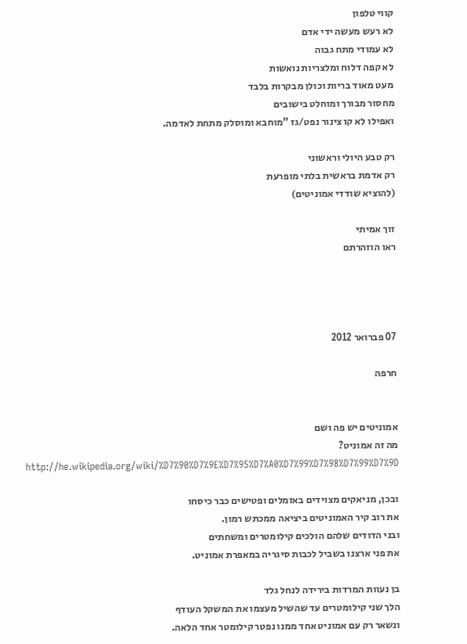קווי טלפון
לא רעש מעשה ידי אדם
לא עמודי מתח גבוה
לא קפה דלוח ומלצריות נואשות
מעט מאוד בריות וכולן מבקרות בלבד
מחסור מבורך ומוחלט בישובים
ואפילו לא קו צינור נפט/גז "מוחבא ומוסלק מתחת לאדמה.

רק טבע היולי וראשוני
רק אדמת בראשית בלתי מופרעת
(להוציא שודדי אמוניטים)

זוך אמיתי
ראו הוזהרתם




07 פברואר 2012

חרפה


אמוניטים יש פה ושם
מה זה אמוניט?
http://he.wikipedia.org/wiki/%D7%90%D7%9E%D7%95%D7%A0%D7%99%D7%98%D7%99%D7%9D

ובכן, מניאקים מצוידים באזמלים ופטישים כבר כיסחו
את רוב קיר האמוניטים ביציאה ממכתש רמון.
ובני הדודים שלהם הולכים קילומטרים ומשחתים
את פני ארצנו בשביל לכבות סיגריה במאפרת אמוניט.

בן נעוות המרדות בירידה לנחל גלד
הלך שני קילומטרים עד שהשיל מעצמו את המשקל העודף
ונשאר רק עם אמוניט אחד ממנו נפטר קילומטר אחד הלאה.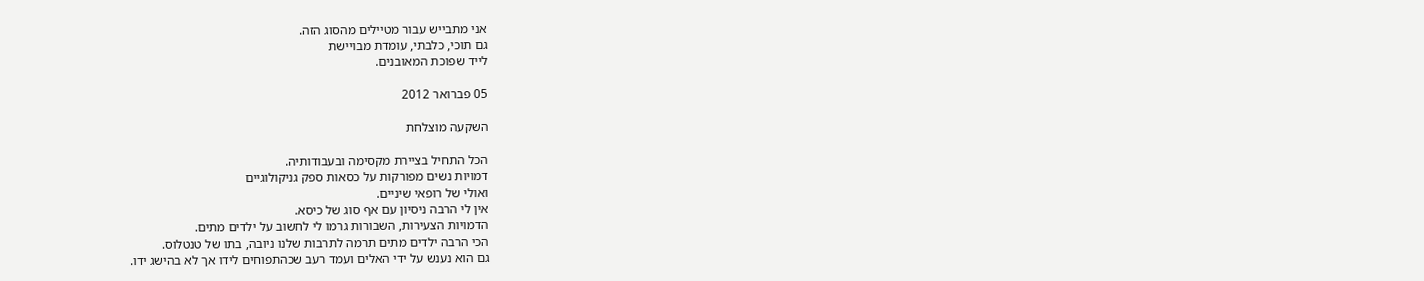אני מתבייש עבור מטיילים מהסוג הזה.
גם תוכי, כלבתי, עומדת מבויישת
לייד שפוכת המאובנים.

05 פברואר 2012

השקעה מוצלחת

הכל התחיל בציירת מקסימה ובעבודותיה.
דמויות נשים מפורקות על כסאות ספק גניקולוגיים
ואולי של רופאי שיניים.
אין לי הרבה ניסיון עם אף סוג של כיסא.
הדמויות הצעירות, השבורות גרמו לי לחשוב על ילדים מתים.
הכי הרבה ילדים מתים תרמה לתרבות שלנו ניובה, בתו של טנטלוס.
גם הוא נענש על ידי האלים ועמד רעב שכהתפוחים לידו אך לא בהישג ידו.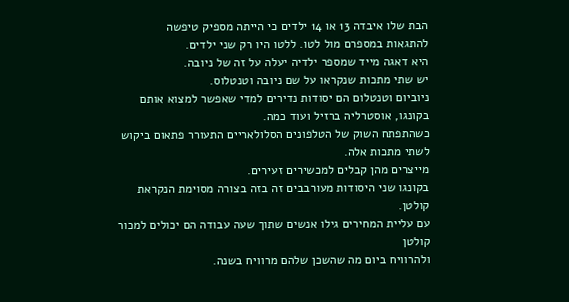הבת שלו איבדה 13 או 14 ילדים כי הייתה מספיק טיפשה
להתגאות במספרם מול לטו. ללטו היו רק שני ילדים.
היא דאגה מייד שמספר ילדיה יעלה על זה של ניובה.
יש שתי מתכות שנקראו על שם ניובה וטנטלוס.
ניוביום וטנטלום הם יסודות נדירים למדי שאפשר למצוא אותם
בקונגו, אוסטרליה ברזיל ועוד כמה.
כשהתפתח השוק של הטלפונים הסלולאריים התעורר פתאום ביקוש לשתי מתכות אלה.
מייצרים מהן קבלים למכשירים זעירים.
בקונגו שני היסודות מעורבבים זה בזה בצורה מסוימת הנקראת קולטן.
עם עליית המחירים גילו אנשים שתוך שעה עבודה הם יכולים למכור קולטן
ולהרוויח ביום מה שהשכן שלהם מרוויח בשנה.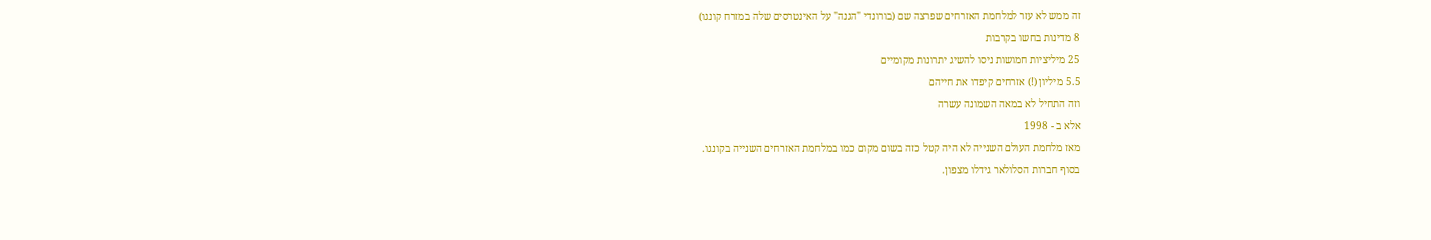זה ממש לא עזר למלחמת האזרחים שפרצה שם (בורונדי "הגנה" על האינטרסים שלה במזרח קונגו)
8 מדינות בחשו בקרבות
25 מיליציות חמושות ניסו להשיג יתרונות מקומיים
5.5 מיליון (!) אזרחים קיפדו את חייהם
וזה התחיל לא במאה השמונה עשרה
אלא ב - 1998
מאז מלחמת העולם השנייה לא היה קטל כזה בשום מקום כמו במלחמת האזרחים השנייה בקונגו.
בסוף חברות הסלולאר גידלו מצפון.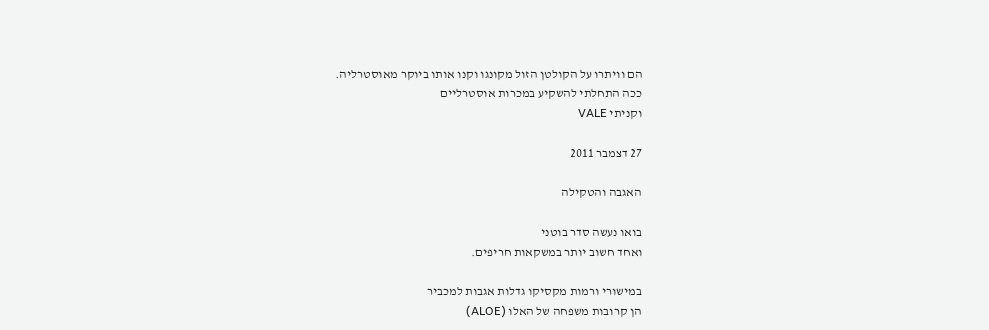הם וויתרו על הקולטן הזול מקונגו וקנו אותו ביוקר מאוסטרליה.
ככה התחלתי להשקיע במכרות אוסטרליים
וקניתי VALE

27 דצמבר 2011

האגבה והטקילה

בואו נעשה סדר בוטני
ואחד חשוב יותר במשקאות חריפים.

במישורי ורמות מקסיקו גדלות אגבות למכביר
הן קרובות משפחה של האלו (ALOE)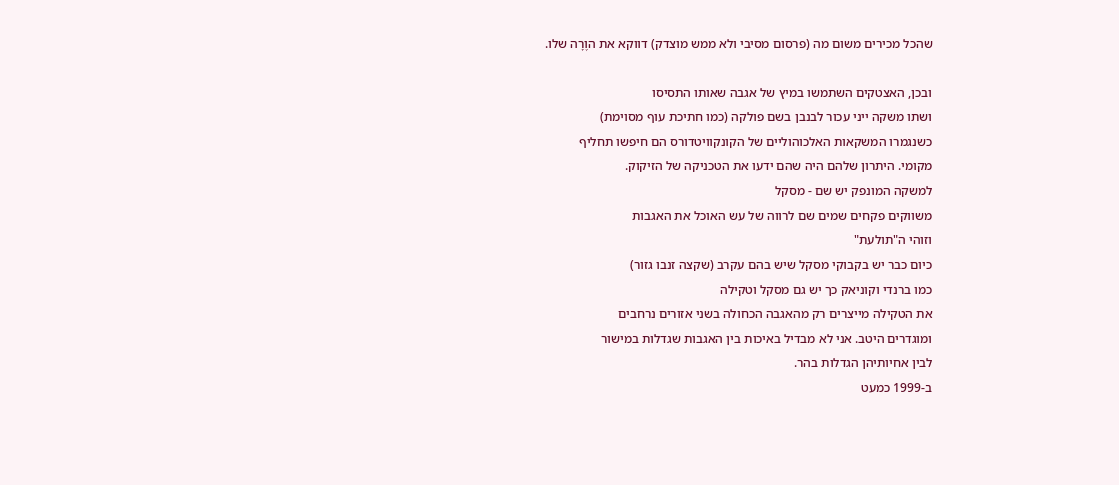שהכל מכירים משום מה (פרסום מסיבי ולא ממש מוצדק) דווקא את הוֶרָה שלו.

ובכן, האצטקים השתמשו במיץ של אגבה שאותו התסיסו
ושתו משקה ייני עכור לבנבן בשם פולקה (כמו חתיכת עוף מסוימת)
כשנגמרו המשקאות האלכוהוליים של הקונקוויטדורס הם חיפשו תחליף
מקומי. היתרון שלהם היה שהם ידעו את הטכניקה של הזיקוק.
למשקה המונפק יש שם - מסקל
משווקים פקחים שמים שם לרווה של עש האוכל את האגבות
וזוהי ה"תולעת"
כיום כבר יש בקבוקי מסקל שיש בהם עקרב (שקצה זנבו גזור)
כמו ברנדי וקוניאק כך יש גם מסקל וטקילה
את הטקילה מייצרים רק מהאגבה הכחולה בשני אזורים נרחבים
ומוגדרים היטב. אני לא מבדיל באיכות בין האגבות שגדלות במישור
לבין אחיותיהן הגדלות בהר.
ב-1999 כמעט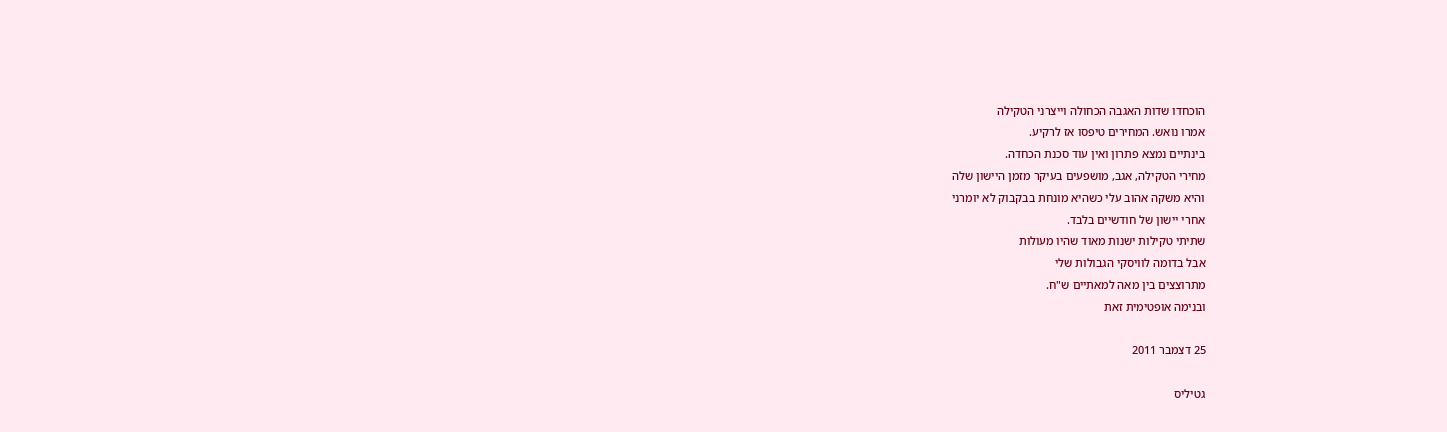הוכחדו שדות האגבה הכחולה וייצרני הטקילה
אמרו נואש. המחירים טיפסו אז לרקיע.
בינתיים נמצא פתרון ואין עוד סכנת הכחדה.
מחירי הטקילה, אגב, מושפעים בעיקר מזמן היישון שלה
והיא משקה אהוב עלי כשהיא מונחת בבקבוק לא יומרני
אחרי יישון של חודשיים בלבד.
שתיתי טקילות ישנות מאוד שהיו מעולות
אבל בדומה לוויסקי הגבולות שלי
מתרוצצים בין מאה למאתיים ש"ח.
ובנימה אופטימית זאת

25 דצמבר 2011

גטיליס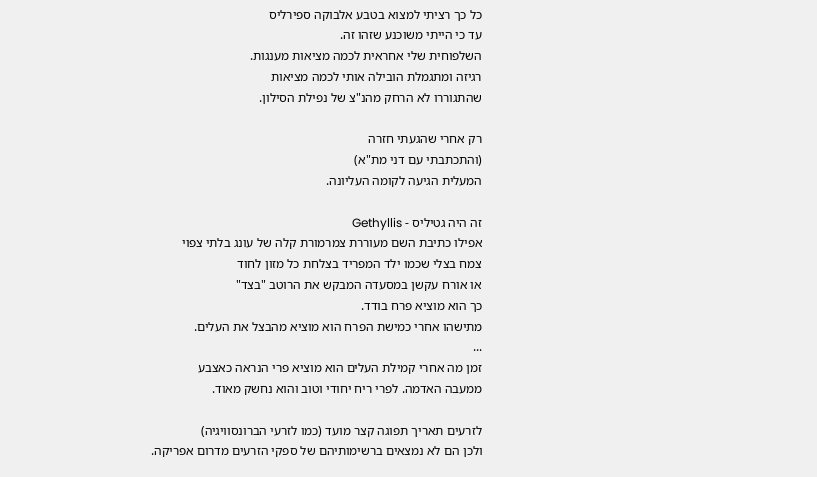כל כך רציתי למצוא בטבע אלבוקה ספירליס
עד כי הייתי משוכנע שזהו זה.
השלפוחית שלי אחראית לכמה מציאות מענגות.
רגיזה ומתגמלת הובילה אותי לכמה מציאות
שהתגוררו לא הרחק מהנ"צ של נפילת הסילון.

רק אחרי שהגעתי חזרה
(והתכתבתי עם דני מת"א)
המעלית הגיעה לקומה העליונה.

זה היה גטיליס - Gethyllis
אפילו כתיבת השם מעוררת צמרמורת קלה של עונג בלתי צפוי
צמח בצלי שכמו ילד המפריד בצלחת כל מזון לחוד
או אורח עקשן במסעדה המבקש את הרוטב "בצד"
כך הוא מוציא פרח בודד.
מתישהו אחרי כמישת הפרח הוא מוציא מהבצל את העלים.
...
זמן מה אחרי קמילת העלים הוא מוציא פרי הנראה כאצבע
ממעבה האדמה. לפרי ריח יחודי וטוב והוא נחשק מאוד.

לזרעים תאריך תפוגה קצר מועד (כמו לזרעי הברונסוויגיה)
ולכן הם לא נמצאים ברשימותיהם של ספקי הזרעים מדרום אפריקה.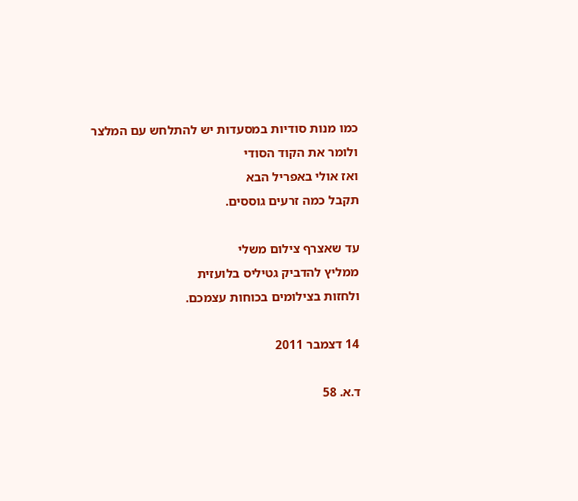כמו מנות סודיות במסעדות יש להתלחש עם המלצר
ולומר את הקוד הסודי
ואז אולי באפריל הבא
תקבל כמה זרעים גוססים.

עד שאצרף צילום משלי
ממליץ להדביק גטיליס בלועזית
ולחזות בצילומים בכוחות עצמכם.

14 דצמבר 2011

ד.א. 58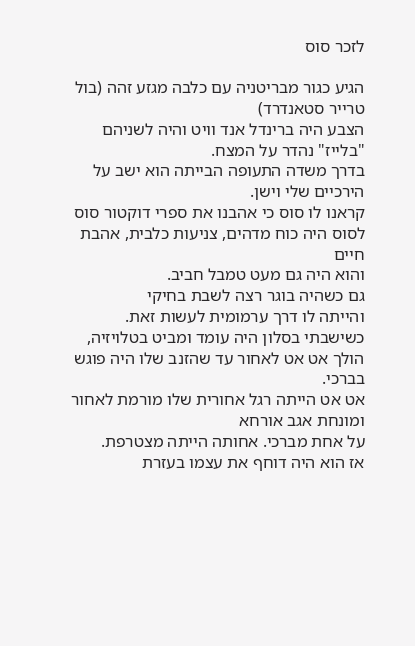לזכר סוס

הגיע כגור מבריטניה עם כלבה מגזע זהה (בול טרייר סטאנדרד)
הצבע היה ברינדל אנד וויט והיה לשניהם "בלייז" נהדר על המצח.
בדרך משדה התעופה הבייתה הוא ישב על הירכיים שלי וישן.
קראנו לו סוס כי אהבנו את ספרי דוקטור סוס
לסוס היה כוח מדהים, צניעות כלבית, אהבת חיים
והוא היה גם מעט טמבל חביב.
גם כשהיה בוגר רצה לשבת בחיקי
והייתה לו דרך ערמומית לעשות זאת.
כשישבתי בסלון היה עומד ומביט בטלויזיה,
הולך אט אט לאחור עד שהזנב שלו היה פוגש בברכי.
אט אט הייתה רגל אחורית שלו מורמת לאחור ומונחת אגב אורחא
על אחת מברכי. אחותה הייתה מצטרפת.
אז הוא היה דוחף את עצמו בעזרת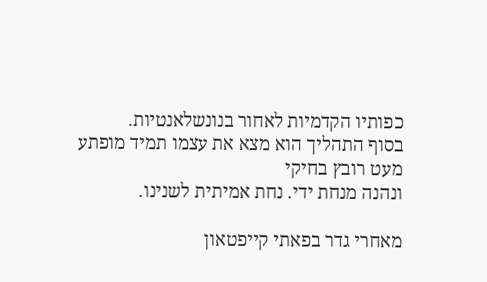כפותיו הקדמיות לאחור בנונשלאנטיות.
בסוף התהליך הוא מצא את עצמו תמיד מופתע מעט רובץ בחיקי
ונהנה מנחת ידי. נחת אמיתית לשנינו.

מאחרי גדר בפאתי קייפטאון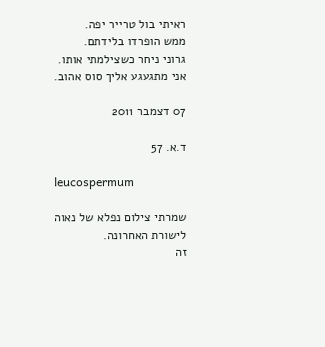ראיתי בול טרייר יפה.
ממש הופרדו בלידתם.
גרוני ניחר כשצילמתי אותו.
אני מתגעגע אליך סוס אהוב.

07 דצמבר 2011

ד.א. 57

leucospermum

שמרתי צילום נפלא של נאוה לישורת האחרונה.
זה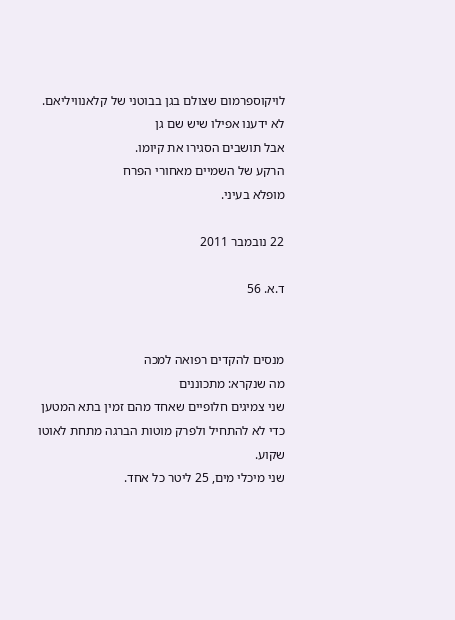לויקוספרמום שצולם בגן בבוטני של קלאנוויליאם.
לא ידענו אפילו שיש שם גן
אבל תושבים הסגירו את קיומו.
הרקע של השמיים מאחורי הפרח
מופלא בעיני.

22 נובמבר 2011

ד.א. 56


מנסים להקדים רפואה למכה
מה שנקרא: מתכוננים
שני צמיגים חלופיים שאחד מהם זמין בתא המטען
כדי לא להתחיל ולפרק מוטות הברגה מתחת לאוטו שקוע.
שני מיכלי מים, 25 ליטר כל אחד.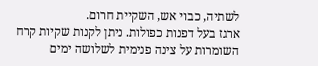לשתיה, כבוי אש, השקיית חרום.
ארגז בעל דפנות כפולות. ניתן לקנות שקיות קרח
השומרות על צינה פנימית לשלושה ימים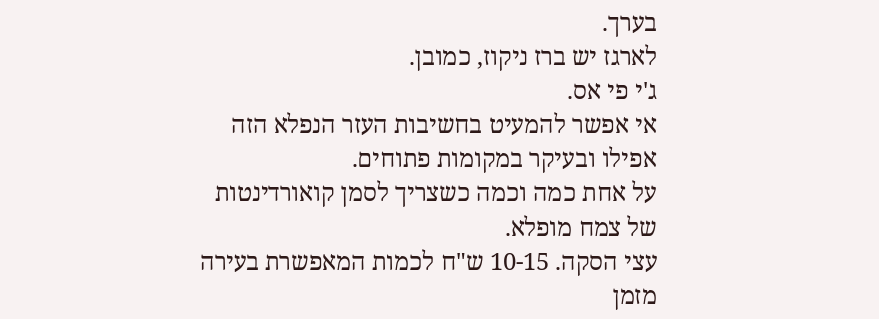בערך.
לארגז יש ברז ניקוז, כמובן.
ג'י פי אס.
אי אפשר להמעיט בחשיבות העזר הנפלא הזה
אפילו ובעיקר במקומות פתוחים.
על אחת כמה וכמה כשצריך לסמן קואורדינטות
של צמח מופלא.
עצי הסקה. 10-15 ש"ח לכמות המאפשרת בעירה
מזמן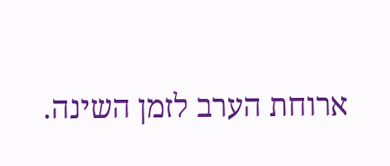ארוחת הערב לזמן השינה.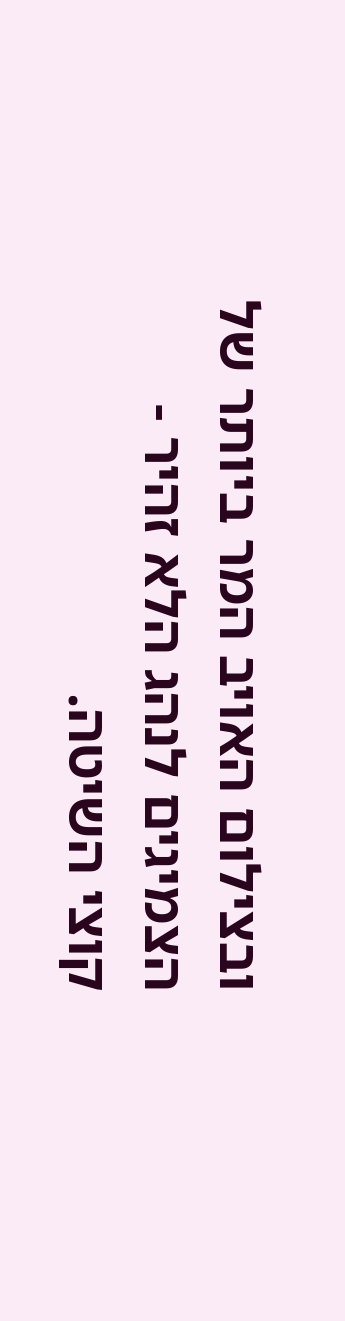ובצילום האויב המר ביותר של הצמיגים לנהג הלא זהיר -
קוצי השיטה.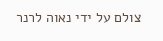צולם על ידי נאוה לרנר